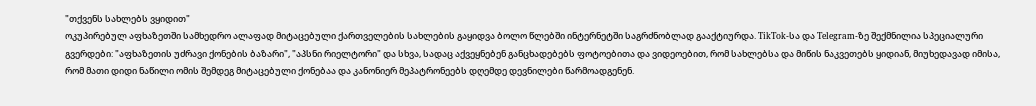"თქვენს სახლებს ვყიდით"
ოკუპირებულ აფხაზეთში სამხედრო ალაფად მიტაცებული ქართველების სახლების გაყიდვა ბოლო წლებში ინტერნეტში საგრძნობლად გააქტიურდა. TikTok-სა და Telegram-ზე შექმნილია სპეციალური გვერდები: "აფხაზეთის უძრავი ქონების ბაზარი", "აპსნი რიელტორი" და სხვა, სადაც აქვეყნებენ განცხადებებს ფოტოებითა და ვიდეოებით, რომ სახლებსა და მიწის ნაკვეთებს ყიდიან, მიუხედავად იმისა, რომ მათი დიდი ნაწილი ომის შემდეგ მიტაცებული ქონებაა და კანონიერ მეპატრონეებს დღემდე დევნილები წარმოადგენენ.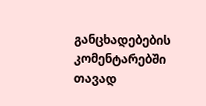განცხადებების კომენტარებში თავად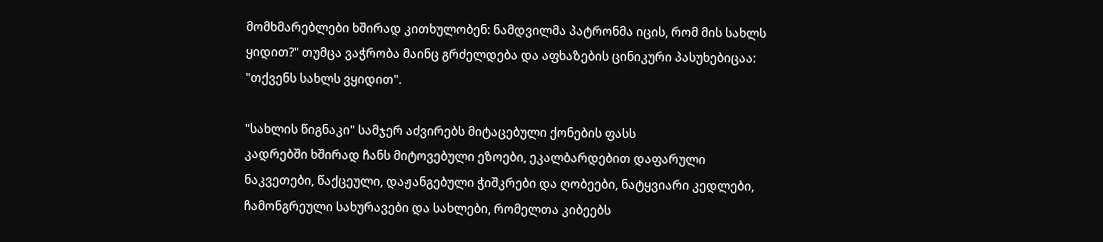მომხმარებლები ხშირად კითხულობენ: ნამდვილმა პატრონმა იცის, რომ მის სახლს ყიდით?" თუმცა ვაჭრობა მაინც გრძელდება და აფხაზების ცინიკური პასუხებიცაა: "თქვენს სახლს ვყიდით".

"სახლის წიგნაკი" სამჯერ აძვირებს მიტაცებული ქონების ფასს
კადრებში ხშირად ჩანს მიტოვებული ეზოები, ეკალბარდებით დაფარული ნაკვეთები, წაქცეული, დაჟანგებული ჭიშკრები და ღობეები, ნატყვიარი კედლები, ჩამონგრეული სახურავები და სახლები, რომელთა კიბეებს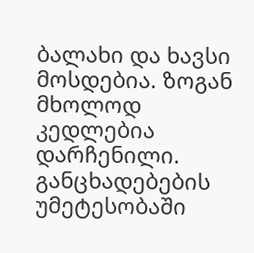ბალახი და ხავსი მოსდებია. ზოგან მხოლოდ კედლებია დარჩენილი. განცხადებების უმეტესობაში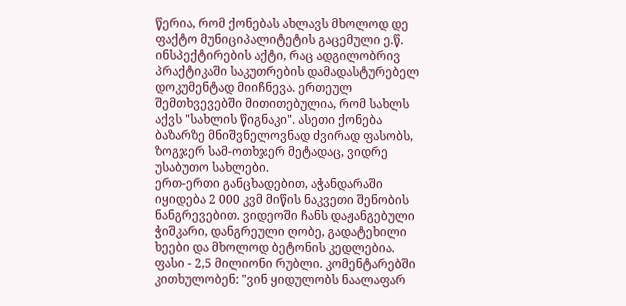წერია, რომ ქონებას ახლავს მხოლოდ დე ფაქტო მუნიციპალიტეტის გაცემული ე.წ. ინსპექტირების აქტი, რაც ადგილობრივ პრაქტიკაში საკუთრების დამადასტურებელ დოკუმენტად მიიჩნევა. ერთეულ შემთხვევებში მითითებულია, რომ სახლს აქვს "სახლის წიგნაკი". ასეთი ქონება ბაზარზე მნიშვნელოვნად ძვირად ფასობს, ზოგჯერ სამ-ოთხჯერ მეტადაც, ვიდრე უსაბუთო სახლები.
ერთ-ერთი განცხადებით, აჭანდარაში იყიდება 2 000 კვმ მიწის ნაკვეთი შენობის ნანგრევებით. ვიდეოში ჩანს დაჟანგებული ჭიშკარი, დანგრეული ღობე, გადატეხილი ხეები და მხოლოდ ბეტონის კედლებია. ფასი - 2,5 მილიონი რუბლი. კომენტარებში კითხულობენ: "ვინ ყიდულობს ნაალაფარ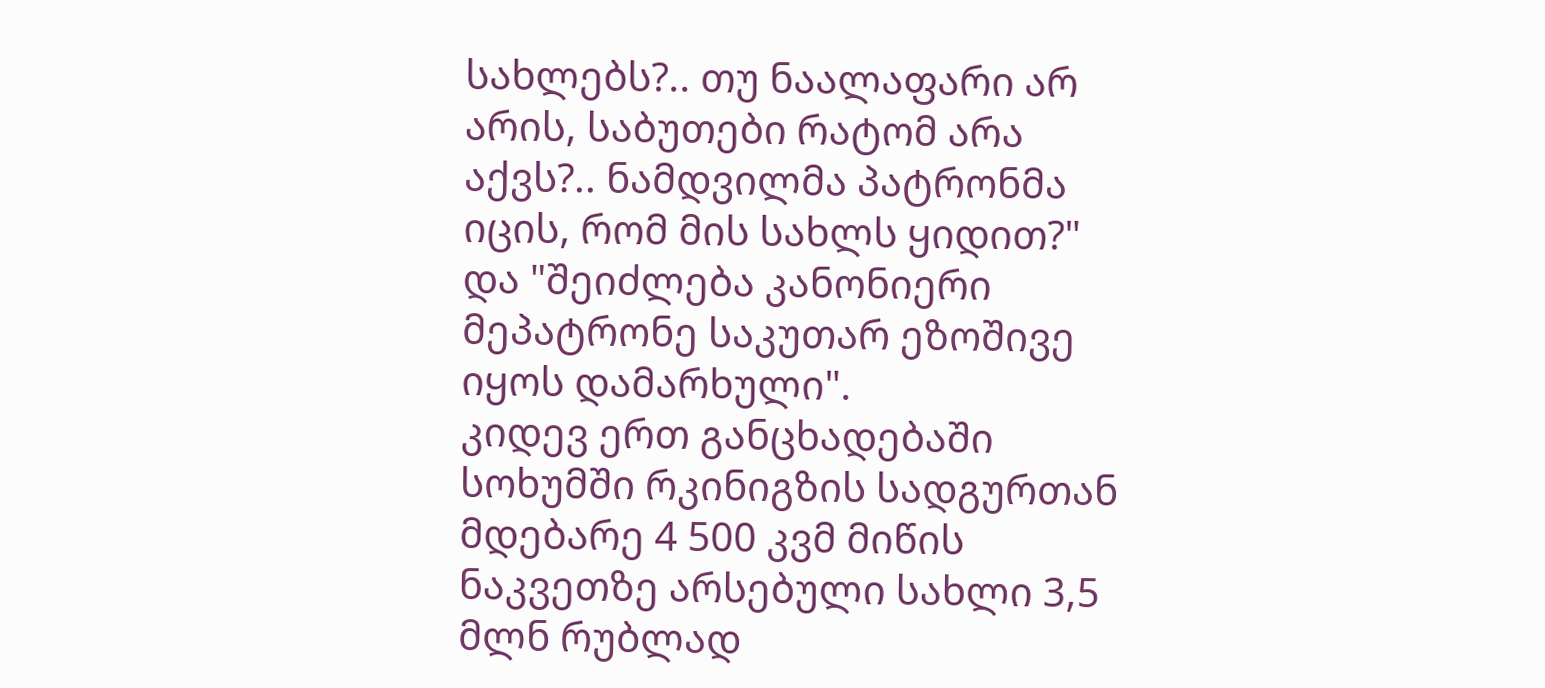სახლებს?.. თუ ნაალაფარი არ არის, საბუთები რატომ არა აქვს?.. ნამდვილმა პატრონმა იცის, რომ მის სახლს ყიდით?" და "შეიძლება კანონიერი მეპატრონე საკუთარ ეზოშივე იყოს დამარხული".
კიდევ ერთ განცხადებაში სოხუმში რკინიგზის სადგურთან მდებარე 4 500 კვმ მიწის ნაკვეთზე არსებული სახლი 3,5 მლნ რუბლად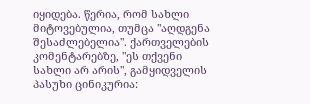იყიდება. წერია, რომ სახლი მიტოვებულია, თუმცა "აღდგენა შესაძლებელია". ქართველების კომენტარებზე, "ეს თქვენი სახლი არ არის", გამყიდველის პასუხი ცინიკურია: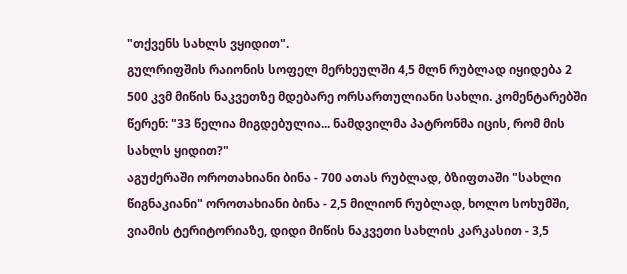"თქვენს სახლს ვყიდით".
გულრიფშის რაიონის სოფელ მერხეულში 4,5 მლნ რუბლად იყიდება 2 500 კვმ მიწის ნაკვეთზე მდებარე ორსართულიანი სახლი. კომენტარებში წერენ: "33 წელია მიგდებულია... ნამდვილმა პატრონმა იცის, რომ მის სახლს ყიდით?"
აგუძერაში ოროთახიანი ბინა - 700 ათას რუბლად, ბზიფთაში "სახლი წიგნაკიანი" ოროთახიანი ბინა - 2,5 მილიონ რუბლად, ხოლო სოხუმში, ვიამის ტერიტორიაზე, დიდი მიწის ნაკვეთი სახლის კარკასით - 3,5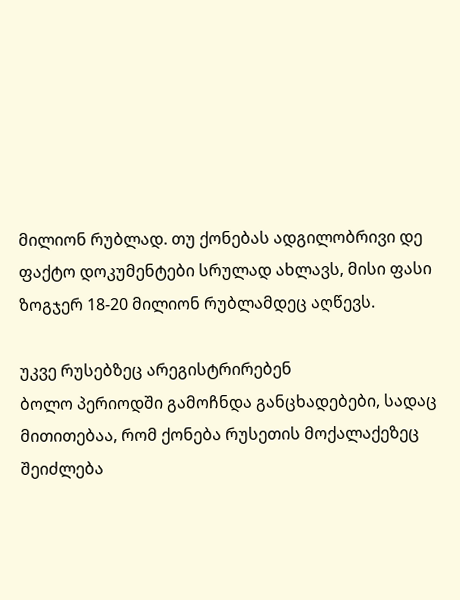მილიონ რუბლად. თუ ქონებას ადგილობრივი დე ფაქტო დოკუმენტები სრულად ახლავს, მისი ფასი ზოგჯერ 18-20 მილიონ რუბლამდეც აღწევს.

უკვე რუსებზეც არეგისტრირებენ
ბოლო პერიოდში გამოჩნდა განცხადებები, სადაც მითითებაა, რომ ქონება რუსეთის მოქალაქეზეც შეიძლება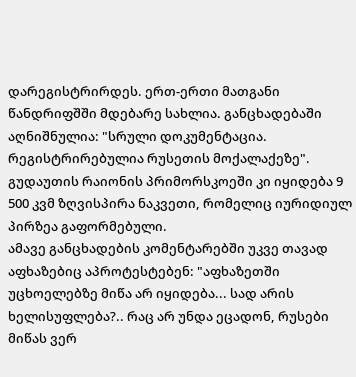დარეგისტრირდეს. ერთ-ერთი მათგანი წანდრიფშში მდებარე სახლია. განცხადებაში აღნიშნულია: "სრული დოკუმენტაცია. რეგისტრირებულია რუსეთის მოქალაქეზე". გუდაუთის რაიონის პრიმორსკოეში კი იყიდება 9 500 კვმ ზღვისპირა ნაკვეთი, რომელიც იურიდიულ პირზეა გაფორმებული.
ამავე განცხადების კომენტარებში უკვე თავად აფხაზებიც აპროტესტებენ: "აფხაზეთში უცხოელებზე მიწა არ იყიდება... სად არის ხელისუფლება?.. რაც არ უნდა ეცადონ, რუსები მიწას ვერ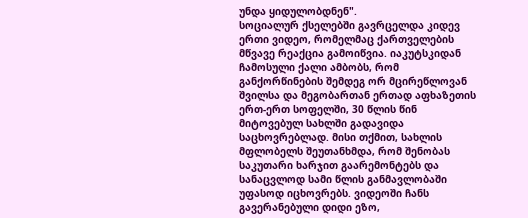უნდა ყიდულობდნენ".
სოციალურ ქსელებში გავრცელდა კიდევ ერთი ვიდეო, რომელმაც ქართველების მწვავე რეაქცია გამოიწვია. იაკუტსკიდან ჩამოსული ქალი ამბობს, რომ განქორწინების შემდეგ ორ მცირეწლოვან შვილსა და მეგობართან ერთად აფხაზეთის ერთ-ერთ სოფელში, 30 წლის წინ მიტოვებულ სახლში გადავიდა საცხოვრებლად. მისი თქმით, სახლის მფლობელს შეუთანხმდა, რომ შენობას საკუთარი ხარჯით გაარემონტებს და სანაცვლოდ სამი წლის განმავლობაში უფასოდ იცხოვრებს. ვიდეოში ჩანს გავერანებული დიდი ეზო,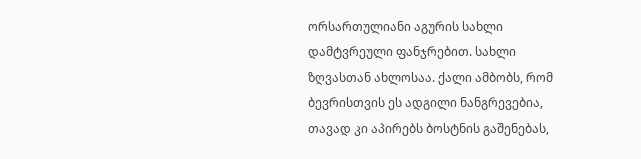ორსართულიანი აგურის სახლი დამტვრეული ფანჯრებით. სახლი ზღვასთან ახლოსაა. ქალი ამბობს, რომ ბევრისთვის ეს ადგილი ნანგრევებია, თავად კი აპირებს ბოსტნის გაშენებას,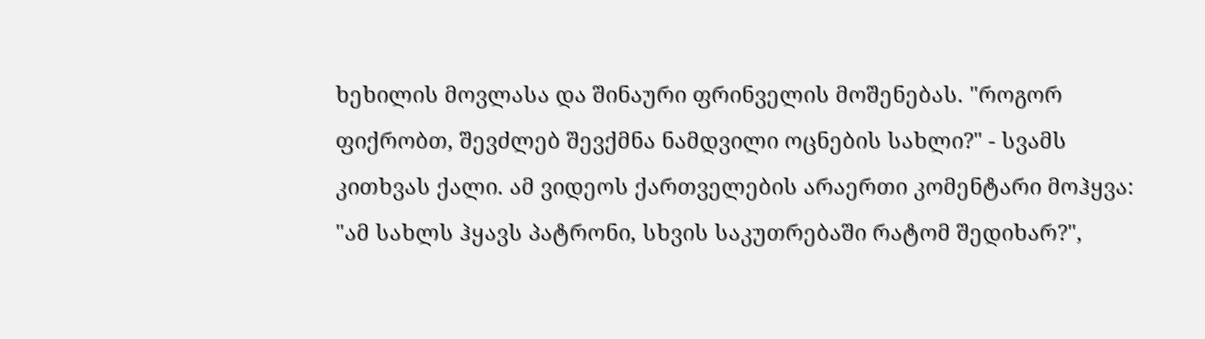ხეხილის მოვლასა და შინაური ფრინველის მოშენებას. "როგორ ფიქრობთ, შევძლებ შევქმნა ნამდვილი ოცნების სახლი?" - სვამს კითხვას ქალი. ამ ვიდეოს ქართველების არაერთი კომენტარი მოჰყვა: "ამ სახლს ჰყავს პატრონი, სხვის საკუთრებაში რატომ შედიხარ?",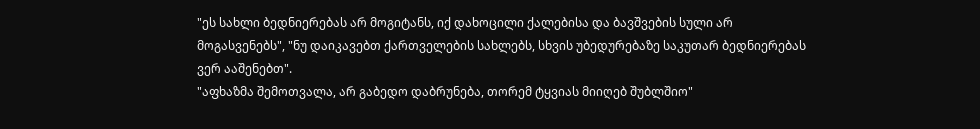"ეს სახლი ბედნიერებას არ მოგიტანს, იქ დახოცილი ქალებისა და ბავშვების სული არ მოგასვენებს", "ნუ დაიკავებთ ქართველების სახლებს, სხვის უბედურებაზე საკუთარ ბედნიერებას ვერ ააშენებთ".
"აფხაზმა შემოთვალა, არ გაბედო დაბრუნება, თორემ ტყვიას მიიღებ შუბლშიო"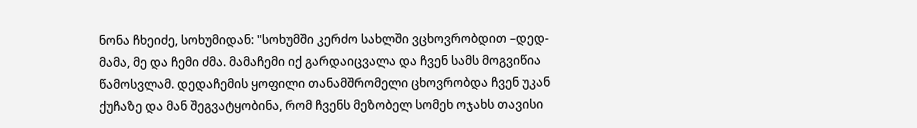ნონა ჩხეიძე, სოხუმიდან: "სოხუმში კერძო სახლში ვცხოვრობდით –დედ-მამა, მე და ჩემი ძმა. მამაჩემი იქ გარდაიცვალა და ჩვენ სამს მოგვიწია წამოსვლამ. დედაჩემის ყოფილი თანამშრომელი ცხოვრობდა ჩვენ უკან ქუჩაზე და მან შეგვატყობინა, რომ ჩვენს მეზობელ სომეხ ოჯახს თავისი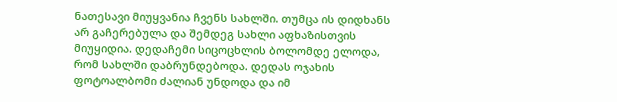ნათესავი მიუყვანია ჩვენს სახლში. თუმცა ის დიდხანს არ გაჩერებულა და შემდეგ სახლი აფხაზისთვის მიუყიდია. დედაჩემი სიცოცხლის ბოლომდე ელოდა, რომ სახლში დაბრუნდებოდა. დედას ოჯახის ფოტოალბომი ძალიან უნდოდა და იმ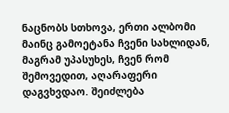ნაცნობს სთხოვა, ერთი ალბომი მაინც გამოეტანა ჩვენი სახლიდან, მაგრამ უპასუხეს, ჩვენ რომ შემოვედით, აღარაფერი დაგვხვდაო. შეიძლება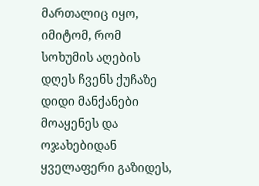მართალიც იყო, იმიტომ, რომ სოხუმის აღების დღეს ჩვენს ქუჩაზე დიდი მანქანები მოაყენეს და ოჯახებიდან ყველაფერი გაზიდეს,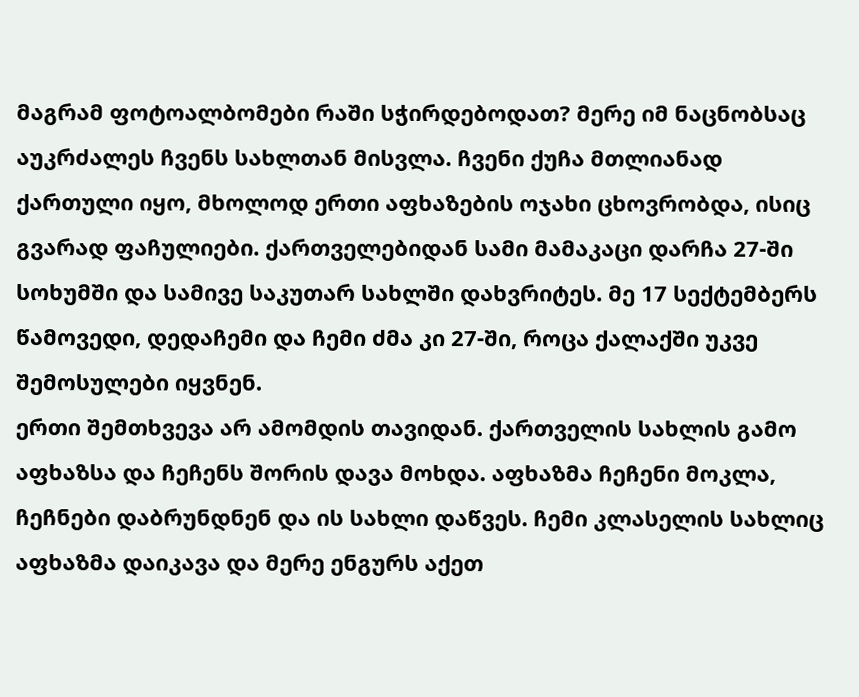მაგრამ ფოტოალბომები რაში სჭირდებოდათ? მერე იმ ნაცნობსაც აუკრძალეს ჩვენს სახლთან მისვლა. ჩვენი ქუჩა მთლიანად ქართული იყო, მხოლოდ ერთი აფხაზების ოჯახი ცხოვრობდა, ისიც გვარად ფაჩულიები. ქართველებიდან სამი მამაკაცი დარჩა 27-ში სოხუმში და სამივე საკუთარ სახლში დახვრიტეს. მე 17 სექტემბერს წამოვედი, დედაჩემი და ჩემი ძმა კი 27-ში, როცა ქალაქში უკვე შემოსულები იყვნენ.
ერთი შემთხვევა არ ამომდის თავიდან. ქართველის სახლის გამო აფხაზსა და ჩეჩენს შორის დავა მოხდა. აფხაზმა ჩეჩენი მოკლა, ჩეჩნები დაბრუნდნენ და ის სახლი დაწვეს. ჩემი კლასელის სახლიც აფხაზმა დაიკავა და მერე ენგურს აქეთ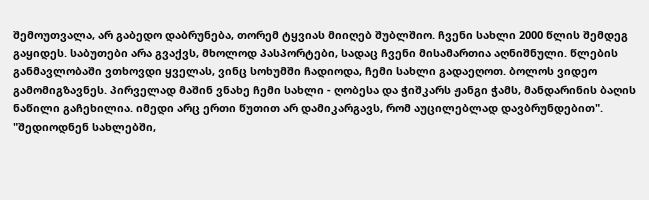შემოუთვალა, არ გაბედო დაბრუნება, თორემ ტყვიას მიიღებ შუბლშიო. ჩვენი სახლი 2000 წლის შემდეგ გაყიდეს. საბუთები არა გვაქვს, მხოლოდ პასპორტები, სადაც ჩვენი მისამართია აღნიშნული. წლების განმავლობაში ვთხოვდი ყველას, ვინც სოხუმში ჩადიოდა, ჩემი სახლი გადაეღოთ. ბოლოს ვიდეო გამომიგზავნეს. პირველად მაშინ ვნახე ჩემი სახლი - ღობესა და ჭიშკარს ჟანგი ჭამს, მანდარინის ბაღის ნაწილი გაჩეხილია. იმედი არც ერთი წუთით არ დამიკარგავს, რომ აუცილებლად დავბრუნდებით".
"შედიოდნენ სახლებში,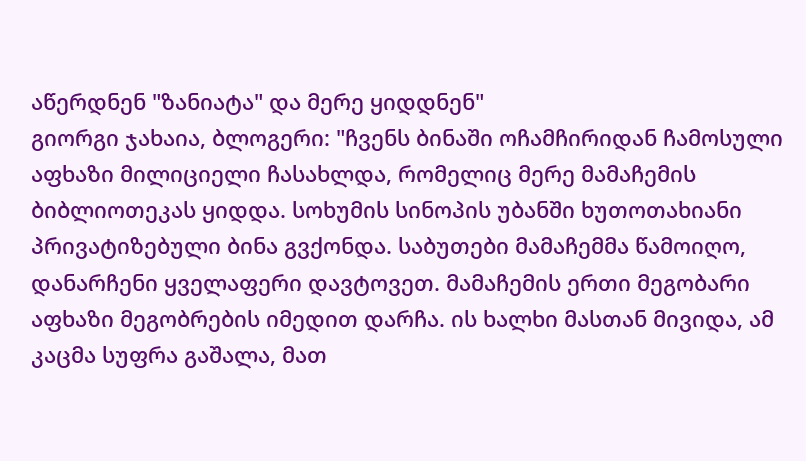აწერდნენ "ზანიატა" და მერე ყიდდნენ"
გიორგი ჯახაია, ბლოგერი: "ჩვენს ბინაში ოჩამჩირიდან ჩამოსული აფხაზი მილიციელი ჩასახლდა, რომელიც მერე მამაჩემის ბიბლიოთეკას ყიდდა. სოხუმის სინოპის უბანში ხუთოთახიანი პრივატიზებული ბინა გვქონდა. საბუთები მამაჩემმა წამოიღო, დანარჩენი ყველაფერი დავტოვეთ. მამაჩემის ერთი მეგობარი აფხაზი მეგობრების იმედით დარჩა. ის ხალხი მასთან მივიდა, ამ კაცმა სუფრა გაშალა, მათ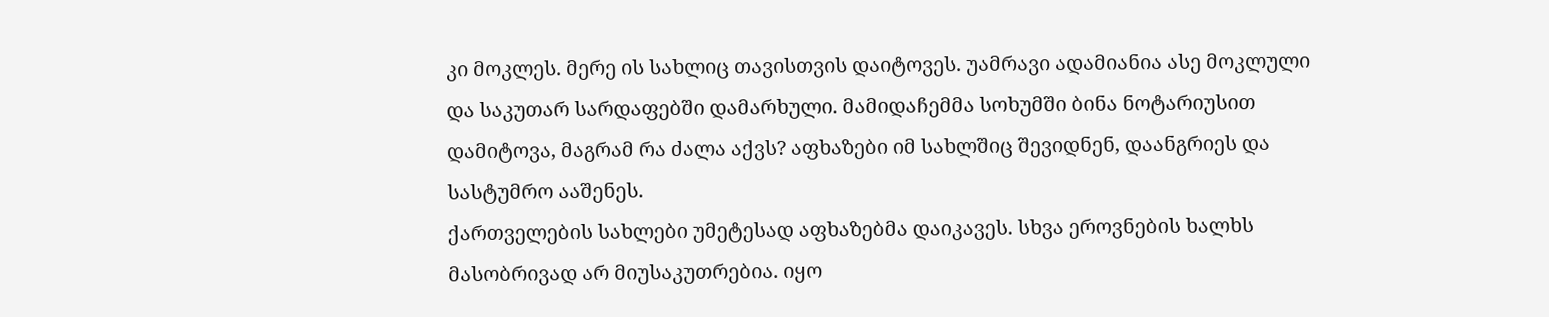კი მოკლეს. მერე ის სახლიც თავისთვის დაიტოვეს. უამრავი ადამიანია ასე მოკლული და საკუთარ სარდაფებში დამარხული. მამიდაჩემმა სოხუმში ბინა ნოტარიუსით დამიტოვა, მაგრამ რა ძალა აქვს? აფხაზები იმ სახლშიც შევიდნენ, დაანგრიეს და სასტუმრო ააშენეს.
ქართველების სახლები უმეტესად აფხაზებმა დაიკავეს. სხვა ეროვნების ხალხს მასობრივად არ მიუსაკუთრებია. იყო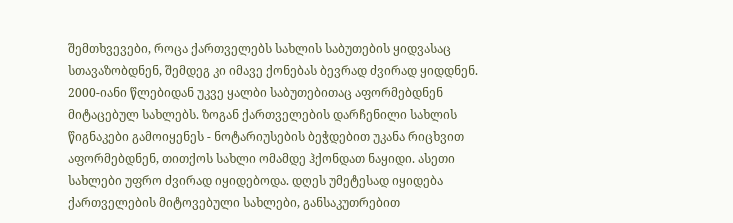შემთხვევები, როცა ქართველებს სახლის საბუთების ყიდვასაც სთავაზობდნენ, შემდეგ კი იმავე ქონებას ბევრად ძვირად ყიდდნენ. 2000-იანი წლებიდან უკვე ყალბი საბუთებითაც აფორმებდნენ მიტაცებულ სახლებს. ზოგან ქართველების დარჩენილი სახლის წიგნაკები გამოიყენეს - ნოტარიუსების ბეჭდებით უკანა რიცხვით აფორმებდნენ, თითქოს სახლი ომამდე ჰქონდათ ნაყიდი. ასეთი სახლები უფრო ძვირად იყიდებოდა. დღეს უმეტესად იყიდება ქართველების მიტოვებული სახლები, განსაკუთრებით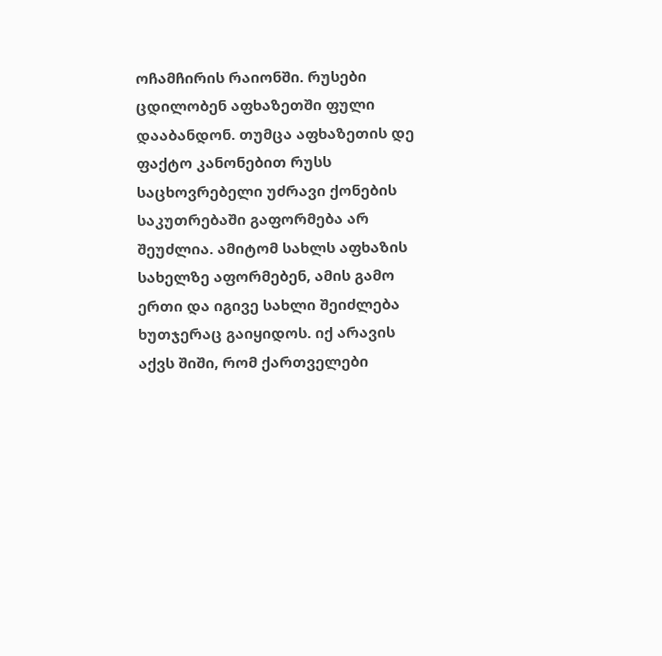ოჩამჩირის რაიონში. რუსები ცდილობენ აფხაზეთში ფული დააბანდონ. თუმცა აფხაზეთის დე ფაქტო კანონებით რუსს საცხოვრებელი უძრავი ქონების საკუთრებაში გაფორმება არ შეუძლია. ამიტომ სახლს აფხაზის სახელზე აფორმებენ, ამის გამო ერთი და იგივე სახლი შეიძლება ხუთჯერაც გაიყიდოს. იქ არავის აქვს შიში, რომ ქართველები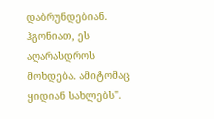დაბრუნდებიან. ჰგონიათ, ეს აღარასდროს მოხდება. ამიტომაც ყიდიან სახლებს".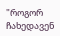"როგორ ჩახედავენ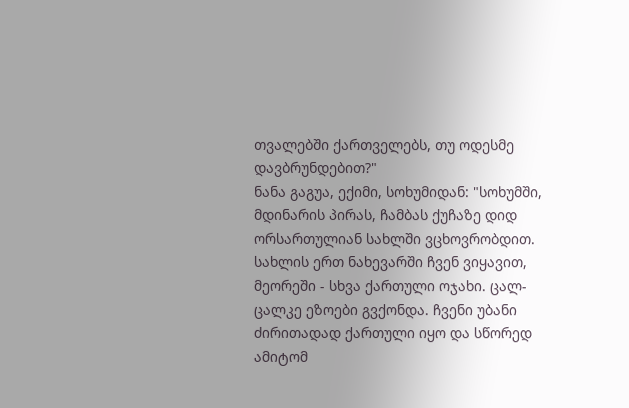თვალებში ქართველებს, თუ ოდესმე დავბრუნდებით?"
ნანა გაგუა, ექიმი, სოხუმიდან: "სოხუმში, მდინარის პირას, ჩამბას ქუჩაზე დიდ ორსართულიან სახლში ვცხოვრობდით. სახლის ერთ ნახევარში ჩვენ ვიყავით, მეორეში - სხვა ქართული ოჯახი. ცალ-ცალკე ეზოები გვქონდა. ჩვენი უბანი ძირითადად ქართული იყო და სწორედ ამიტომ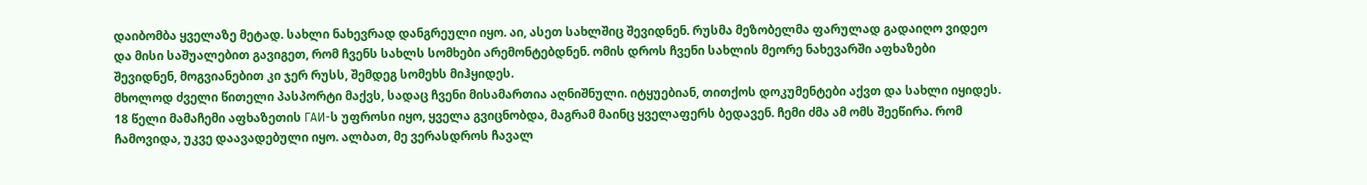დაიბომბა ყველაზე მეტად. სახლი ნახევრად დანგრეული იყო. აი, ასეთ სახლშიც შევიდნენ. რუსმა მეზობელმა ფარულად გადაიღო ვიდეო და მისი საშუალებით გავიგეთ, რომ ჩვენს სახლს სომხები არემონტებდნენ. ომის დროს ჩვენი სახლის მეორე ნახევარში აფხაზები შევიდნენ, მოგვიანებით კი ჯერ რუსს, შემდეგ სომეხს მიჰყიდეს.
მხოლოდ ძველი წითელი პასპორტი მაქვს, სადაც ჩვენი მისამართია აღნიშნული. იტყუებიან, თითქოს დოკუმენტები აქვთ და სახლი იყიდეს. 18 წელი მამაჩემი აფხაზეთის ГАИ-ს უფროსი იყო, ყველა გვიცნობდა, მაგრამ მაინც ყველაფერს ბედავენ. ჩემი ძმა ამ ომს შეეწირა. რომ ჩამოვიდა, უკვე დაავადებული იყო. ალბათ, მე ვერასდროს ჩავალ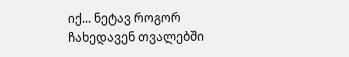იქ... ნეტავ როგორ ჩახედავენ თვალებში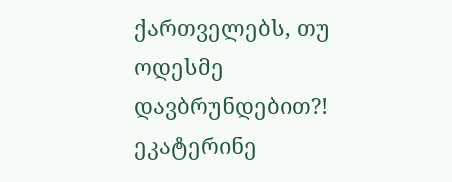ქართველებს, თუ ოდესმე დავბრუნდებით?!
ეკატერინე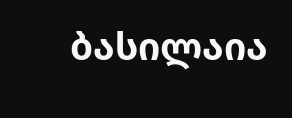ბასილაია